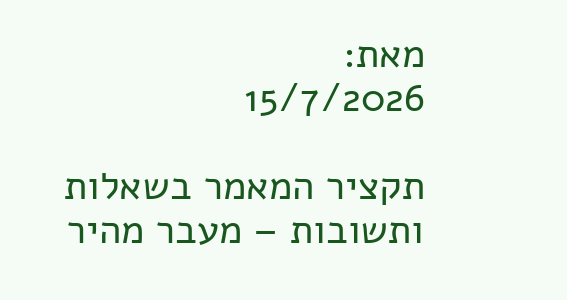מאת:
15/7/2026

תקציר המאמר בשאלות ותשובות – מעבר מהיר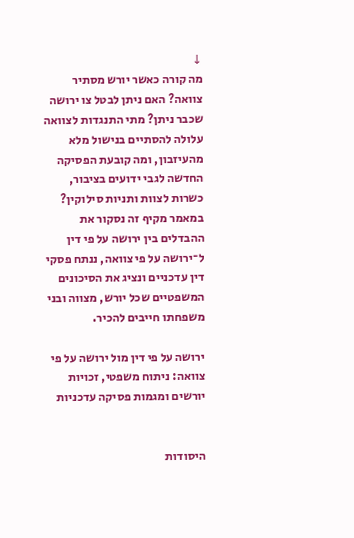↓
מה קורה כאשר יורש מסתיר צוואה? האם ניתן לבטל צו ירושה שכבר ניתן? מתי התנגדות לצוואה עלולה להסתיים בנישול מלא מהעיזבון, ומה קובעת הפסיקה החדשה לגבי ידועים בציבור, כשרות לצוות ותניות סילוקין?
במאמר מקיף זה נסקור את ההבדלים בין ירושה על פי דין ל־ירושה על פי צוואה, ננתח פסקי דין עדכניים ונציג את הסיכונים המשפטיים שכל יורש, מצווה ובני משפחתו חייבים להכיר.

ירושה על פי דין מול ירושה על פי צוואה: ניתוח משפטי, זכויות יורשים ומגמות פסיקה עדכניות


היסודות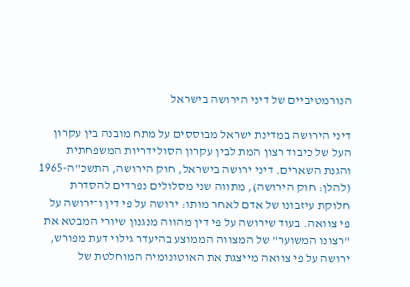הנורמטיביים של דיני הירושה בישראל

דיני הירושה במדינת ישראל מבוססים על מתח מובנה בין עקרון העל של כיבוד רצון המת לבין עקרון הסולידריות המשפחתית והגנת השארים. דיני ירושה בישראל, חוק הירושה, התשכ"ה-1965 (להלן: חוק הירושה), מתווה שני מסלולים נפרדים להסדרת חלוקת עיזבונו של אדם לאחר מותו: ירושה על פי דין ו־ירושה על פי צוואה. בעוד שירושה על פי דין מהווה מנגנון שיורי המבטא את "רצונו המשוער" של המצווה הממוצע בהיעדר גילוי דעת מפורש, ירושה על פי צוואה מייצגת את האוטונומיה המוחלטת של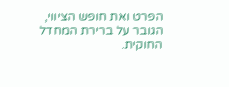הפרט ואת חופש הציווי, הגובר על ברירת המחדל החוקית.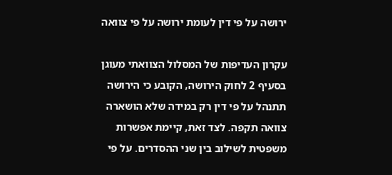ירושה על פי דין לעומת ירושה על פי צוואה

עקרון העדיפות של המסלול הצוואתי מעוגן בסעיף 2 לחוק הירושה, הקובע כי הירושה תתנהל על פי דין רק במידה שלא הושארה צוואה תקפה. לצד זאת, קיימת אפשרות משפטית לשילוב בין שני ההסדרים. על פי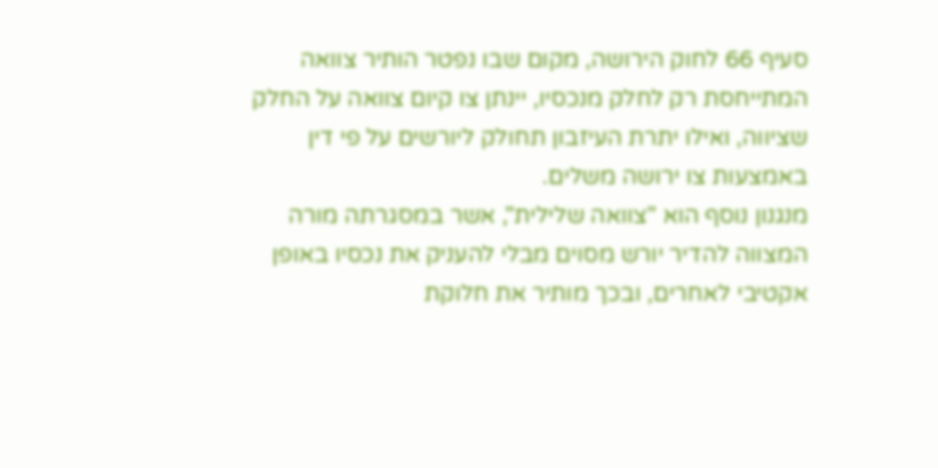סעיף 66 לחוק הירושה, מקום שבו נפטר הותיר צוואה המתייחסת רק לחלק מנכסיו, יינתן צו קיום צוואה על החלק שציווה, ואילו יתרת העיזבון תחולק ליורשים על פי דין באמצעות צו ירושה משלים.
מנגנון נוסף הוא "צוואה שלילית", אשר במסגרתה מורה המצווה להדיר יורש מסוים מבלי להעניק את נכסיו באופן אקטיבי לאחרים, ובכך מותיר את חלוקת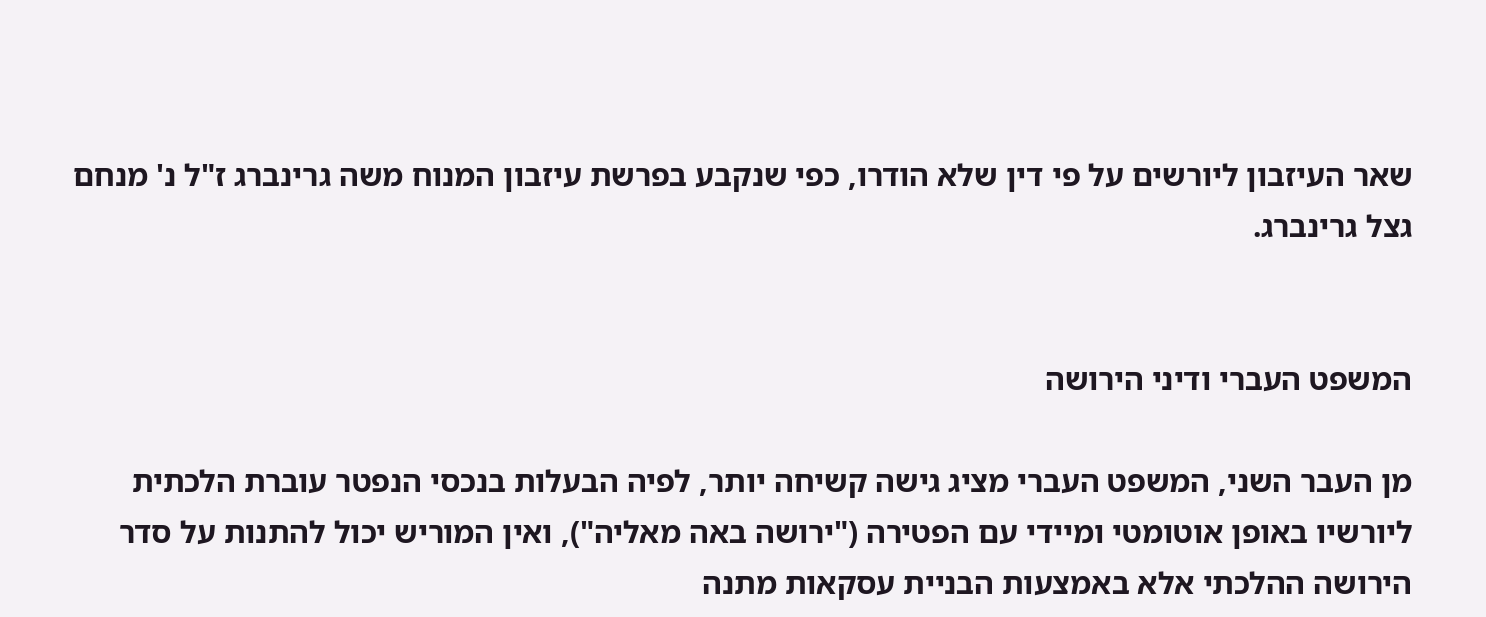שאר העיזבון ליורשים על פי דין שלא הודרו, כפי שנקבע בפרשת עיזבון המנוח משה גרינברג ז"ל נ' מנחם גצל גרינברג.


המשפט העברי ודיני הירושה

מן העבר השני, המשפט העברי מציג גישה קשיחה יותר, לפיה הבעלות בנכסי הנפטר עוברת הלכתית ליורשיו באופן אוטומטי ומיידי עם הפטירה ("ירושה באה מאליה"), ואין המוריש יכול להתנות על סדר הירושה ההלכתי אלא באמצעות הבניית עסקאות מתנה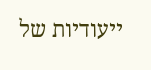ייעודיות של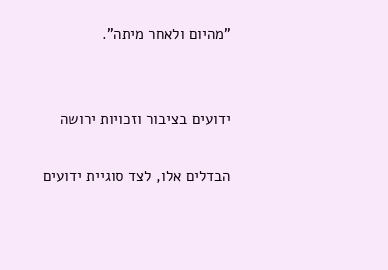"מהיום ולאחר מיתה".


ידועים בציבור וזכויות ירושה

הבדלים אלו, לצד סוגיית ידועים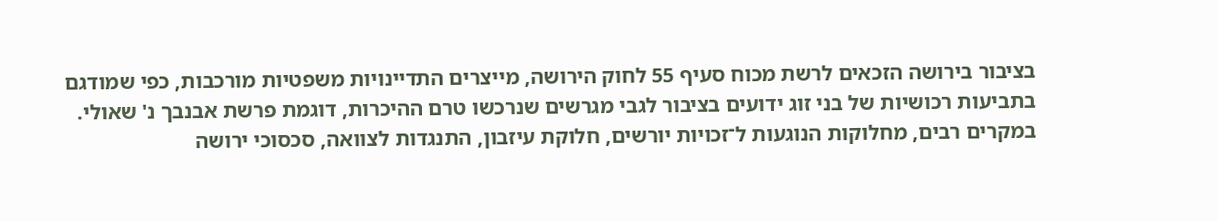בציבור בירושה הזכאים לרשת מכוח סעיף 55 לחוק הירושה, מייצרים התדיינויות משפטיות מורכבות, כפי שמודגם בתביעות רכושיות של בני זוג ידועים בציבור לגבי מגרשים שנרכשו טרם ההיכרות, דוגמת פרשת אבנבך נ' שאולי.
במקרים רבים, מחלוקות הנוגעות ל־זכויות יורשים, חלוקת עיזבון, התנגדות לצוואה, סכסוכי ירושה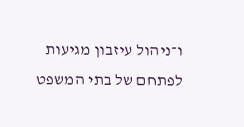ו־ניהול עיזבון מגיעות לפתחם של בתי המשפט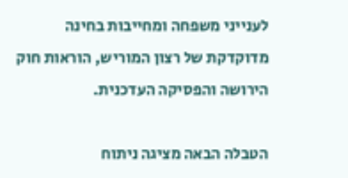לענייני משפחה ומחייבות בחינה מדוקדקת של רצון המוריש, הוראות חוק הירושה והפסיקה העדכנית.

הטבלה הבאה מציגה ניתוח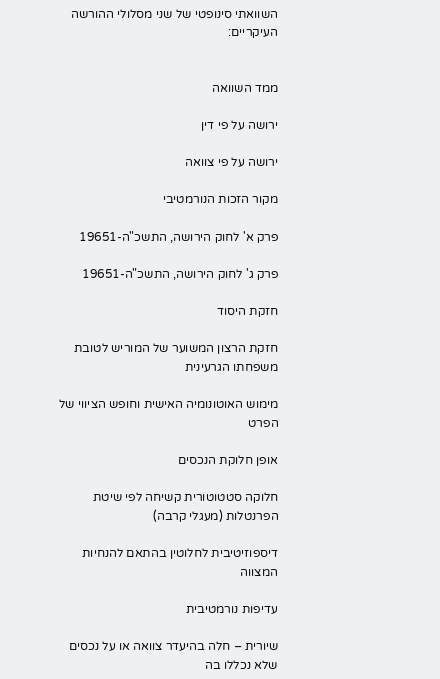השוואתי סינופטי של שני מסלולי ההורשה העיקריים:


ממד השוואה

ירושה על פי דין

ירושה על פי צוואה

מקור הזכות הנורמטיבי

פרק א' לחוק הירושה, התשכ"ה-19651

פרק ג' לחוק הירושה, התשכ"ה-19651

חזקת היסוד

חזקת הרצון המשוער של המוריש לטובת משפחתו הגרעינית

מימוש האוטונומיה האישית וחופש הציווי של הפרט

אופן חלוקת הנכסים

חלוקה סטטוטורית קשיחה לפי שיטת הפרנטלות (מעגלי קרבה)

דיספוזיטיבית לחלוטין בהתאם להנחיות המצווה

עדיפות נורמטיבית

שיורית – חלה בהיעדר צוואה או על נכסים שלא נכללו בה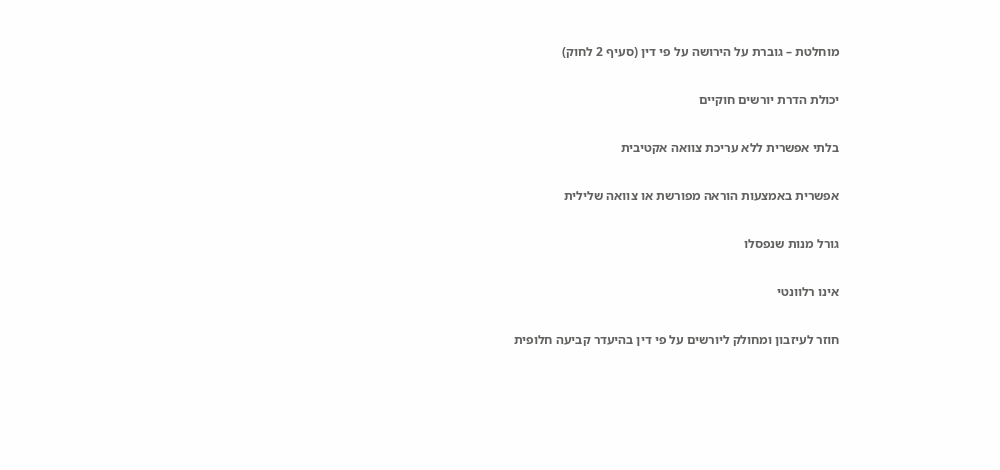מוחלטת – גוברת על הירושה על פי דין (סעיף 2 לחוק)

יכולת הדרת יורשים חוקיים

בלתי אפשרית ללא עריכת צוואה אקטיבית

אפשרית באמצעות הוראה מפורשת או צוואה שלילית

גורל מנות שנפסלו

אינו רלוונטי

חוזר לעיזבון ומחולק ליורשים על פי דין בהיעדר קביעה חלופית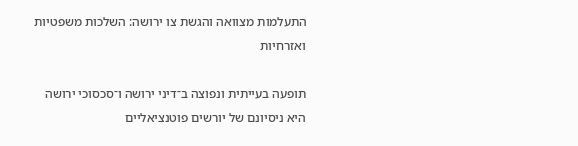התעלמות מצוואה והגשת צו ירושה: השלכות משפטיות ואזרחיות

תופעה בעייתית ונפוצה ב־דיני ירושה ו־סכסוכי ירושה היא ניסיונם של יורשים פוטנציאליים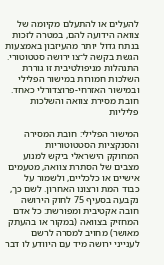להעלים או להתעלם מקיומה של צוואה הידועה להם, במטרה לזכות בנתח גדול יותר מהעיזבון באמצעות הגשת בקשה ל־צו ירושה סטטוטורי. התנהלות מניפולטיבית זו גוררת השלכות חמורות במישור הפלילי ובמישור האזרחי-פרוצדורלי כאחד.
חובת מסירת צוואה והשלכות פליליות

המישור הפלילי: חובת המסירה והסנקציות הסטטוטוריות
המחוקק הישראלי ביקש למנוע מצבים של הסתרת צוואה, מטעמים אישיים או כלכליים, ולשמור על כבוד המת ורצונו האחרון. לשם כך, נקבעה בסעיף 75 לחוק הירושה חובה אקטיבית ומפורשת: כל אדם המחזיק בצוואה (במקור או בהעתק מאושר) מחויב למסרה לרשם לענייני ירושה מיד עם היוודע לו דבר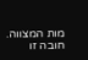מות המצווה. חובה זו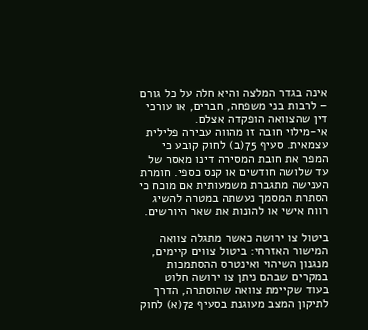אינה בגדר המלצה והיא חלה על כל גורם – לרבות בני משפחה, חברים, או עורכי דין שהצוואה הופקדה אצלם.
אי-מילוי חובה זו מהווה עבירה פלילית עצמאית. סעיף 75(ב) לחוק קובע כי המפר את חובת המסירה דינו מאסר של עד שלושה חודשים או קנס כספי. חומרת הענישה מתגברת משמעותית אם מוכח כי הסתרת המסמך נעשתה במטרה להשיג רווח אישי או להונות את שאר היורשים.

ביטול צו ירושה כאשר מתגלה צוואה
המישור האזרחי: ביטול צווים קיימים, מנגנון השיהוי ואינטרס ההסתמכות
במקרים שבהם ניתן צו ירושה חלוט בעוד שקיימת צוואה שהוסתרה, הדרך לתיקון המצב מעוגנת בסעיף 72(א) לחוק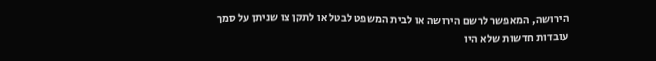הירושה, המאפשר לרשם הירושה או לבית המשפט לבטל או לתקן צו שניתן על סמך עובדות חדשות שלא היו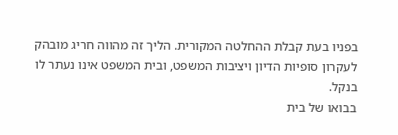בפניו בעת קבלת ההחלטה המקורית. הליך זה מהווה חריג מובהק לעקרון סופיות הדיון ויציבות המשפט, ובית המשפט אינו נעתר לו בנקל.
בבואו של בית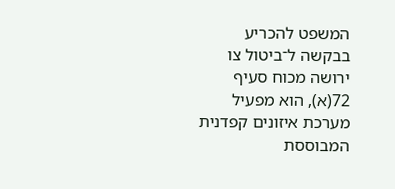המשפט להכריע בבקשה ל־ביטול צו ירושה מכוח סעיף 72(א), הוא מפעיל מערכת איזונים קפדנית המבוססת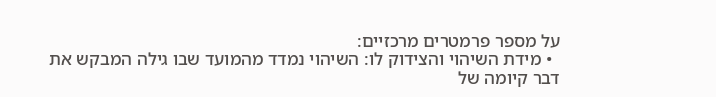על מספר פרמטרים מרכזיים:
  • מידת השיהוי והצידוק לו: השיהוי נמדד מהמועד שבו גילה המבקש את דבר קיומה של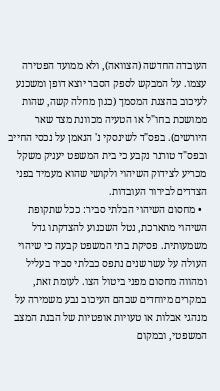העובדה החדשה (הצוואה), ולא ממועד הפטירה עצמו. על המבקש לספק הסבר יוצא דופן ומשכנע לעיכוב בהצגת המסמך (כגון מחלה קשה, שהות ממושכת בחו"ל או הטעיה מכוונת מצד שאר היורשים). בפס"ד לשינסקי נ' הנאמן על נכסי החייב ובפס"ד טורנר נקבע כי בית המשפט יעניק משקל מכריע לצידוק השיהוי ולקושי שהוא מעמיד בפני הצדדים לבירור העובדות.
  • מחסום השיהוי הבלתי סביר: ככל שתקופת השיהוי מתארכת, נטל השכנוע להצדקתו גדל משמעותית. פסיקת בתי המשפט קבעה כי שיהוי העולה על עשר שנים נתפס כבלתי סביר בעליל ומהווה מחסום מפני ביטול הצו. לעומת זאת, במקרים מיוחדים שבהם העיכוב נבע משמירה על מנהגי אבלות או טעויות אופטיות של הבנת המצב המשפטי, ובמקום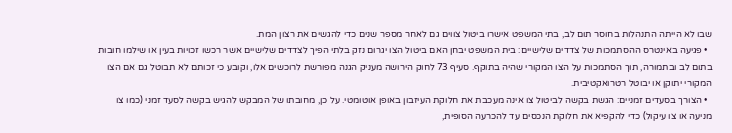שבו לא הייתה התנהלות בחוסר תום לב, בתי המשפט אישרו ביטול צווים גם לאחר מספר שנים כדי להגשים את רצון המת.
  • פגיעה באינטרס ההסתמכות של צדדים שלישיים: בית המשפט יבחן האם ביטול הצו יגרום נזק בלתי הפיך לצדדים שלישיים אשר רכשו זכויות בעין או שילמו חובות בתום לב ובתמורה, תוך הסתמכות על הצו המקורי שהיה בתוקף. סעיף 73 לחוק הירושה מעניק הגנה מפורשת לרוכשים אלו, וקובע כי זכותם לא תבוטל גם אם הצו המקורי יתוקן או יבוטל רטרואקטיבית.
  • הצורך בסעדים זמניים: הגשת בקשה לביטול צו אינה מעכבת את חלוקת העיזבון באופן אוטומטי. על כן, מחובתו של המבקש להגיש בקשה לסעד זמני (כמו צו מניעה או צו עיקול) כדי להקפיא את חלוקת הנכסים עד להכרעה הסופית,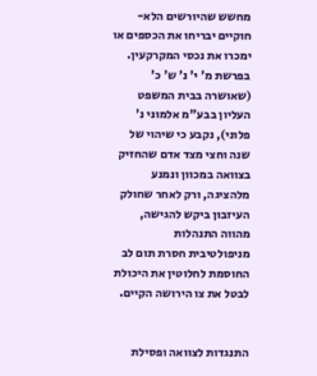מחשש שהיורשים הלא-חוקיים יבריחו את הכספים או ימכרו את נכסי המקרקעין.
בפרשת מ' י' נ' ש' כ' (שאושרה בבית המשפט העליון בבע"מ אלמוני נ' פלוני), נקבע כי שיהוי של שנה וחצי מצד אדם שהחזיק בצוואה במכוון ונמנע מלהציגה, ורק לאחר שחולק העיזבון ביקש להגישה, מהווה התנהלות מניפולטיבית חסרת תום לב החוסמת לחלוטין את היכולת לבטל את צו הירושה הקיים.


התנגדות לצוואה ופסילת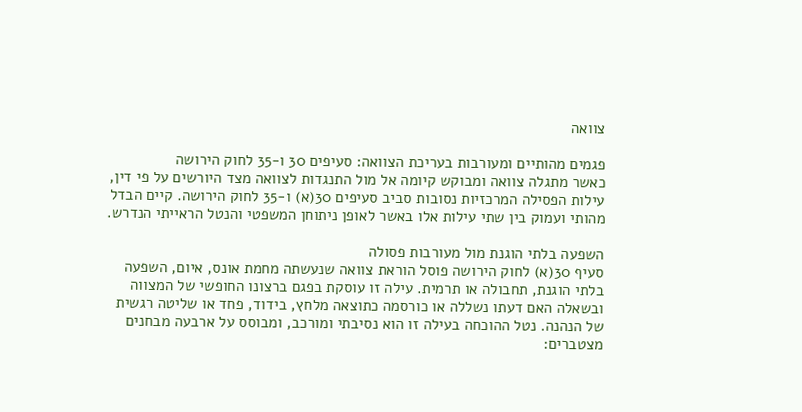צוואה

פגמים מהותיים ומעורבות בעריכת הצוואה: סעיפים 30 ו-35 לחוק הירושה
כאשר מתגלה צוואה ומבוקש קיומה אל מול התנגדות לצוואה מצד היורשים על פי דין, עילות הפסילה המרכזיות נסובות סביב סעיפים 30(א) ו-35 לחוק הירושה. קיים הבדל מהותי ועמוק בין שתי עילות אלו באשר לאופן ניתוחן המשפטי והנטל הראייתי הנדרש.

השפעה בלתי הוגנת מול מעורבות פסולה
סעיף 30(א) לחוק הירושה פוסל הוראת צוואה שנעשתה מחמת אונס, איום, השפעה בלתי הוגנת, תחבולה או תרמית. עילה זו עוסקת בפגם ברצונו החופשי של המצווה ובשאלה האם דעתו נשללה או כורסמה כתוצאה מלחץ, בידוד, פחד או שליטה רגשית של הנהנה. נטל ההוכחה בעילה זו הוא נסיבתי ומורכב, ומבוסס על ארבעה מבחנים מצטברים: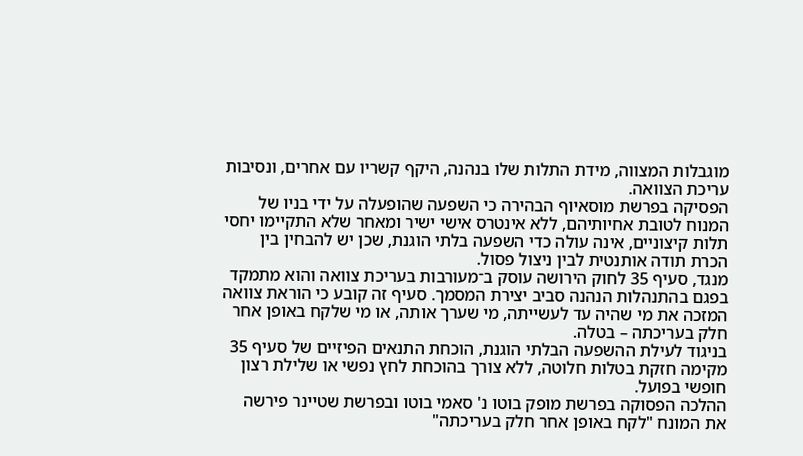מוגבלות המצווה, מידת התלות שלו בנהנה, היקף קשריו עם אחרים, ונסיבות עריכת הצוואה.
הפסיקה בפרשת מוסאיוף הבהירה כי השפעה שהופעלה על ידי בניו של המנוח לטובת אחיותיהם, ללא אינטרס אישי ישיר ומאחר שלא התקיימו יחסי תלות קיצוניים, אינה עולה כדי השפעה בלתי הוגנת, שכן יש להבחין בין הכרת תודה אותנטית לבין ניצול פסול.
מנגד, סעיף 35 לחוק הירושה עוסק ב־מעורבות בעריכת צוואה והוא מתמקד בפגם בהתנהלות הנהנה סביב יצירת המסמך. סעיף זה קובע כי הוראת צוואה המזכה את מי שהיה עד לעשייתה, מי שערך אותה, או מי שלקח באופן אחר חלק בעריכתה – בטלה.
בניגוד לעילת ההשפעה הבלתי הוגנת, הוכחת התנאים הפיזיים של סעיף 35 מקימה חזקת בטלות חלוטה, ללא צורך בהוכחת לחץ נפשי או שלילת רצון חופשי בפועל.
ההלכה הפסוקה בפרשת מופק בוטו נ' סאמי בוטו ובפרשת שטיינר פירשה את המונח "לקח באופן אחר חלק בעריכתה"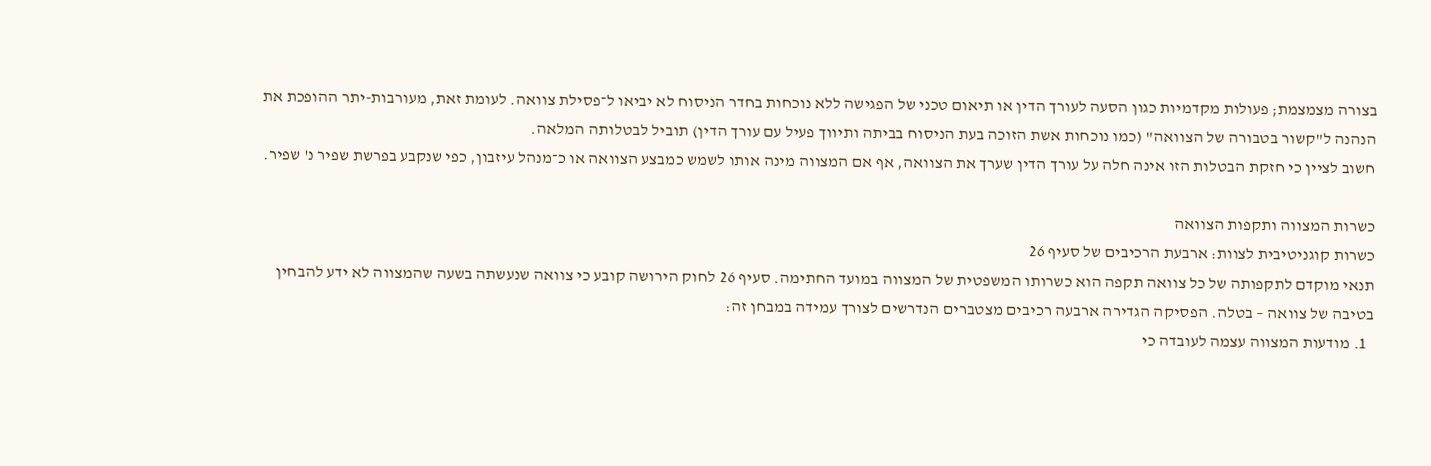בצורה מצמצמת; פעולות מקדמיות כגון הסעה לעורך הדין או תיאום טכני של הפגישה ללא נוכחות בחדר הניסוח לא יביאו ל־פסילת צוואה. לעומת זאת, מעורבות-יתר ההופכת את הנהנה ל"קשור בטבורה של הצוואה" (כמו נוכחות אשת הזוכה בעת הניסוח בביתה ותיווך פעיל עם עורך הדין) תוביל לבטלותה המלאה.
חשוב לציין כי חזקת הבטלות הזו אינה חלה על עורך הדין שערך את הצוואה, אף אם המצווה מינה אותו לשמש כמבצע הצוואה או כ־מנהל עיזבון, כפי שנקבע בפרשת שפיר נ' שפיר.

כשרות המצווה ותקפות הצוואה
כשרות קוגניטיבית לצוות: ארבעת הרכיבים של סעיף 26
תנאי מוקדם לתקפותה של כל צוואה תקפה הוא כשרותו המשפטית של המצווה במועד החתימה. סעיף 26 לחוק הירושה קובע כי צוואה שנעשתה בשעה שהמצווה לא ידע להבחין בטיבה של צוואה – בטלה. הפסיקה הגדירה ארבעה רכיבים מצטברים הנדרשים לצורך עמידה במבחן זה:
  1. מודעות המצווה עצמה לעובדה כי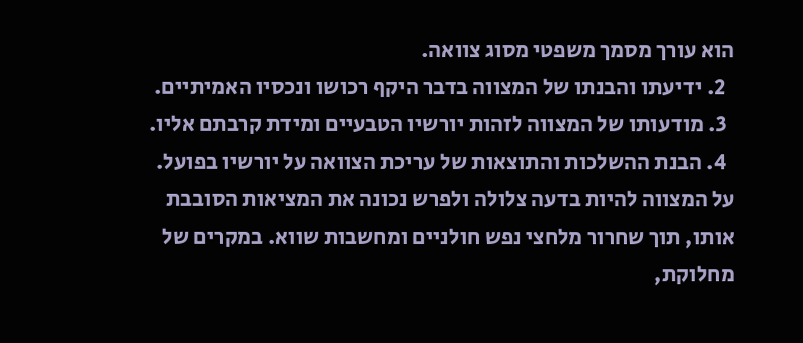הוא עורך מסמך משפטי מסוג צוואה.
  2. ידיעתו והבנתו של המצווה בדבר היקף רכושו ונכסיו האמיתיים.
  3. מודעותו של המצווה לזהות יורשיו הטבעיים ומידת קרבתם אליו.
  4. הבנת ההשלכות והתוצאות של עריכת הצוואה על יורשיו בפועל.
על המצווה להיות בדעה צלולה ולפרש נכונה את המציאות הסובבת אותו, תוך שחרור מלחצי נפש חולניים ומחשבות שווא. במקרים של מחלוקת,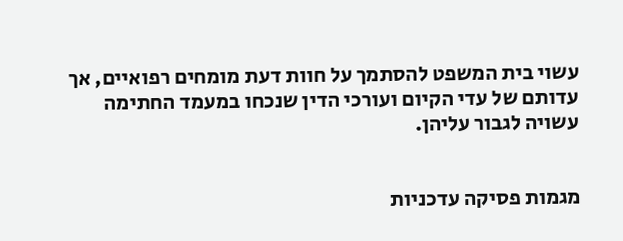עשוי בית המשפט להסתמך על חוות דעת מומחים רפואיים, אך עדותם של עדי הקיום ועורכי הדין שנכחו במעמד החתימה עשויה לגבור עליהן.


מגמות פסיקה עדכניות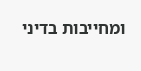ומחייבות בדיני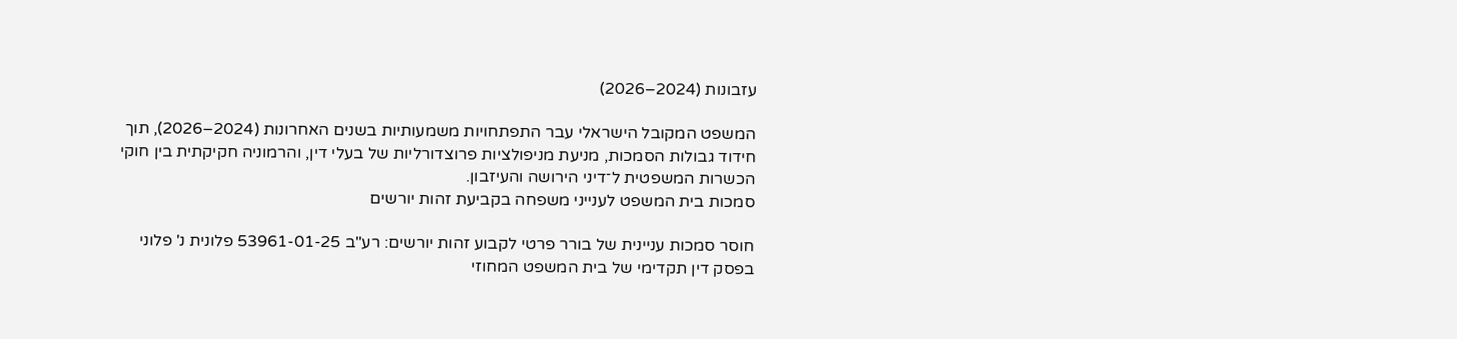עזבונות (2024–2026)

המשפט המקובל הישראלי עבר התפתחויות משמעותיות בשנים האחרונות (2024–2026), תוך חידוד גבולות הסמכות, מניעת מניפולציות פרוצדורליות של בעלי דין, והרמוניה חקיקתית בין חוקי הכשרות המשפטית ל־דיני הירושה והעיזבון.
סמכות בית המשפט לענייני משפחה בקביעת זהות יורשים

חוסר סמכות עניינית של בורר פרטי לקבוע זהות יורשים: רע"ב 53961-01-25 פלונית נ' פלוני
בפסק דין תקדימי של בית המשפט המחוזי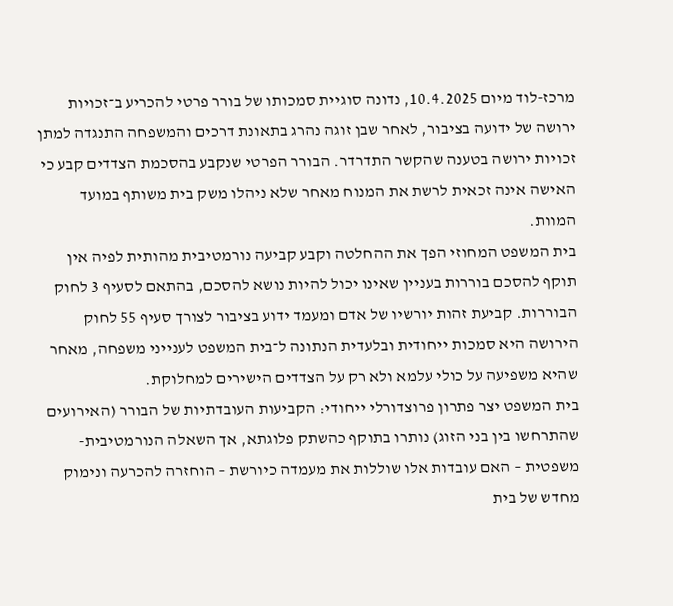מרכז-לוד מיום 10.4.2025, נדונה סוגיית סמכותו של בורר פרטי להכריע ב־זכויות ירושה של ידועה בציבור, לאחר שבן זוגה נהרג בתאונת דרכים והמשפחה התנגדה למתן זכויות ירושה בטענה שהקשר התדרדר. הבורר הפרטי שנקבע בהסכמת הצדדים קבע כי האישה אינה זכאית לרשת את המנוח מאחר שלא ניהלו משק בית משותף במועד המוות.
בית המשפט המחוזי הפך את ההחלטה וקבע קביעה נורמטיבית מהותית לפיה אין תוקף להסכם בוררות בעניין שאינו יכול להיות נושא להסכם, בהתאם לסעיף 3 לחוק הבוררות. קביעת זהות יורשיו של אדם ומעמד ידוע בציבור לצורך סעיף 55 לחוק הירושה היא סמכות ייחודית ובלעדית הנתונה ל־בית המשפט לענייני משפחה, מאחר שהיא משפיעה על כולי עלמא ולא רק על הצדדים הישירים למחלוקת.
בית המשפט יצר פתרון פרוצדורלי ייחודי: הקביעות העובדתיות של הבורר (האירועים שהתרחשו בין בני הזוג) נותרו בתוקף כהשתק פלוגתא, אך השאלה הנורמטיבית-משפטית – האם עובדות אלו שוללות את מעמדה כיורשת – הוחזרה להכרעה ונימוק מחדש של בית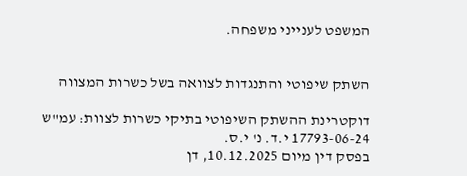המשפט לענייני משפחה.


השתק שיפוטי והתנגדות לצוואה בשל כשרות המצווה

דוקטרינת ההשתק השיפוטי בתיקי כשרות לצוות: עמ"ש 17793-06-24 י.ד. נ' י.ס.
בפסק דין מיום 10.12.2025, דן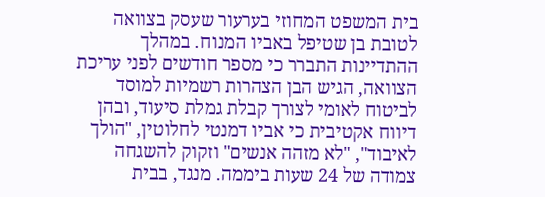בית המשפט המחוזי בערעור שעסק בצוואה לטובת בן שטיפל באביו המנוח. במהלך ההתדיינות התברר כי מספר חודשים לפני עריכת הצוואה, הגיש הבן הצהרות רשמיות למוסד לביטוח לאומי לצורך קבלת גמלת סיעוד, ובהן דיווח אקטיבית כי אביו דמנטי לחלוטין, "הולך לאיבוד", "לא מזהה אנשים" וזקוק להשגחה צמודה של 24 שעות ביממה. מנגד, בבית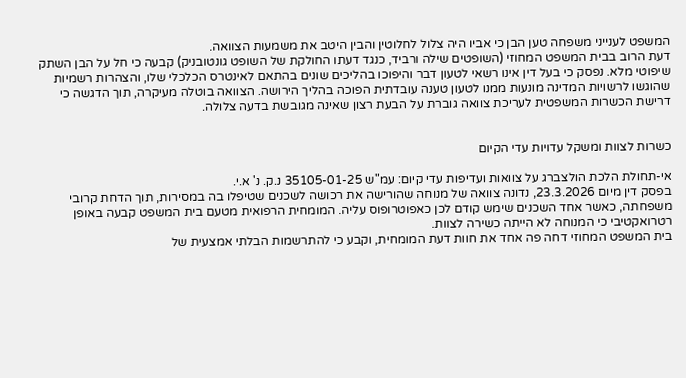המשפט לענייני משפחה טען הבן כי אביו היה צלול לחלוטין והבין היטב את משמעות הצוואה.
דעת הרוב בבית המשפט המחוזי (השופטים שילה ורביד, כנגד דעתו החולקת של השופט גונטובניק) קבעה כי חל על הבן השתק שיפוטי מלא. נפסק כי בעל דין אינו רשאי לטעון דבר והיפוכו בהליכים שונים בהתאם לאינטרס הכלכלי שלו, והצהרות רשמיות שהוגשו לרשויות המדינה מונעות ממנו לטעון טענה עובדתית הפוכה בהליך הירושה. הצוואה בוטלה מעיקרה, תוך הדגשה כי דרישת הכשרות המשפטית לעריכת צוואה גוברת על הבעת רצון שאינה מגובשת בדעה צלולה.


כשרות לצוות ומשקל עדויות עדי הקיום

אי-תחולת הלכת הולצברג על צוואות ועדיפות עדי קיום: עמ"ש 35105-01-25 נ.ק. נ' א.י.
בפסק דין מיום 23.3.2026, נדונה צוואה של מנוחה שהורישה את רכושה לשכנים שטיפלו בה במסירות, תוך הדחת קרובי משפחתה, כאשר אחד השכנים שימש קודם לכן כאפוטרופוס עליה. המומחית הרפואית מטעם בית המשפט קבעה באופן רטרואקטיבי כי המנוחה לא הייתה כשירה לצוות.
בית המשפט המחוזי דחה פה אחד את חוות דעת המומחית, וקבע כי להתרשמות הבלתי אמצעית של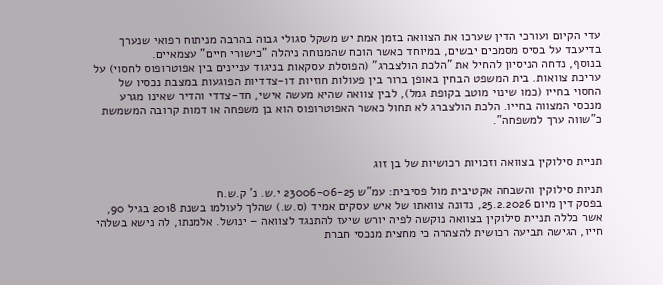עדי הקיום ועורכי הדין שערכו את הצוואה בזמן אמת יש משקל סגולי גבוה בהרבה מניתוח רפואי שנערך בדיעבד על בסיס מסמכים יבשים, במיוחד כאשר הוכח שהמנוחה ניהלה "כישורי חיים" עצמאיים.
בנוסף, נדחה הניסיון להחיל את "הלכת הולצברג" (הפוסלת עסקאות בניגוד עניינים בין אפוטרופוס לחסוי) על עריכת צוואות. בית המשפט הבחין באופן ברור בין פעולות חוזיות דו-צדדיות הפוגעות במצבת נכסיו של החסוי בחייו (כמו שינוי מוטב בקופת גמל), לבין צוואה שהיא מעשה אישי, חד-צדדי והדיר שאינו מגרע מנכסי המצווה בחייו. הלכת הולצברג לא תחול כאשר האפוטרופוס הוא בן משפחה או דמות קרובה המשמשת כ"שווה ערך למשפחה".


תניית סילוקין בצוואה וזכויות רכושיות של בן זוג

תניות סילוקין והשבחה אקטיבית מול פסיבית: עמ"ש 23006-06-25 י.ש. נ' ק.ש.ח
בפסק דין מיום 25.2.2026, נדונה צוואתו של איש עסקים אמיד (ס.ש.) שהלך לעולמו בשנת 2018 בגיל 90, אשר כללה תניית סילוקין בצוואה נוקשה לפיה יורש שיעז להתנגד לצוואה – ינושל. אלמנתו, לה נישא בשלהי חייו, הגישה תביעה רכושית להצהרה כי מחצית מנכסי חברת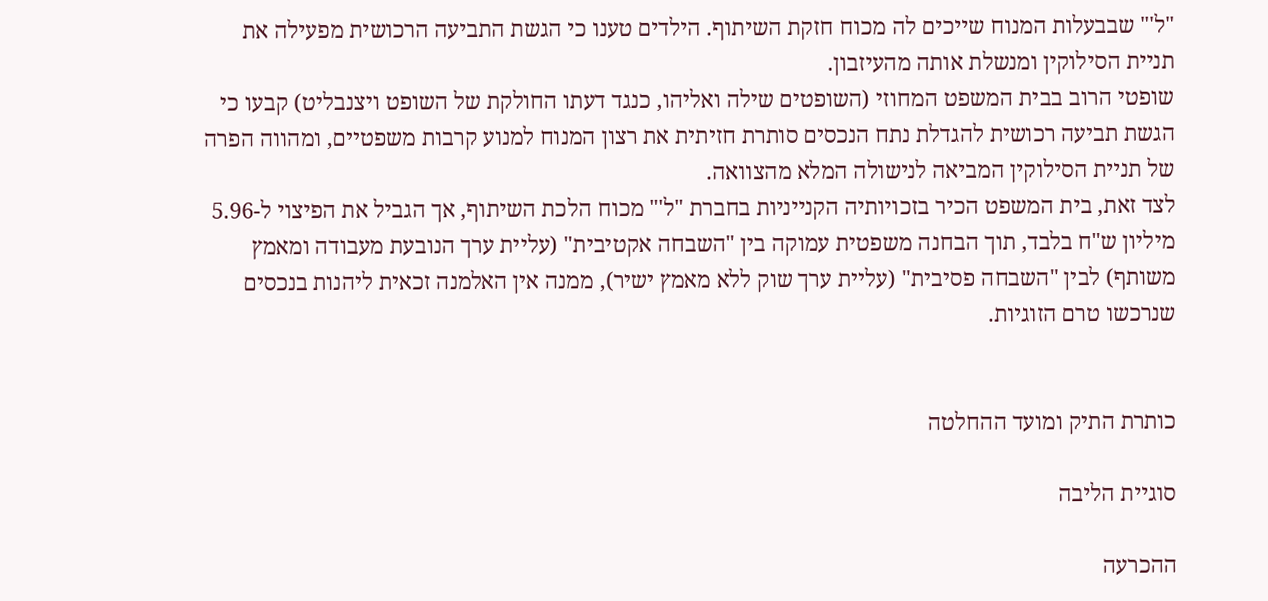"ל'" שבבעלות המנוח שייכים לה מכוח חזקת השיתוף. הילדים טענו כי הגשת התביעה הרכושית מפעילה את תניית הסילוקין ומנשלת אותה מהעיזבון.
שופטי הרוב בבית המשפט המחוזי (השופטים שילה ואליהו, כנגד דעתו החולקת של השופט ויצנבליט) קבעו כי הגשת תביעה רכושית להגדלת נתח הנכסים סותרת חזיתית את רצון המנוח למנוע קרבות משפטיים, ומהווה הפרה של תניית הסילוקין המביאה לנישולה המלא מהצוואה.
לצד זאת, בית המשפט הכיר בזכויותיה הקנייניות בחברת "ל'" מכוח הלכת השיתוף, אך הגביל את הפיצוי ל-5.96 מיליון ש"ח בלבד, תוך הבחנה משפטית עמוקה בין "השבחה אקטיבית" (עליית ערך הנובעת מעבודה ומאמץ משותף) לבין "השבחה פסיבית" (עליית ערך שוק ללא מאמץ ישיר), ממנה אין האלמנה זכאית ליהנות בנכסים שנרכשו טרם הזוגיות.


כותרת התיק ומועד ההחלטה

סוגיית הליבה

ההכרעה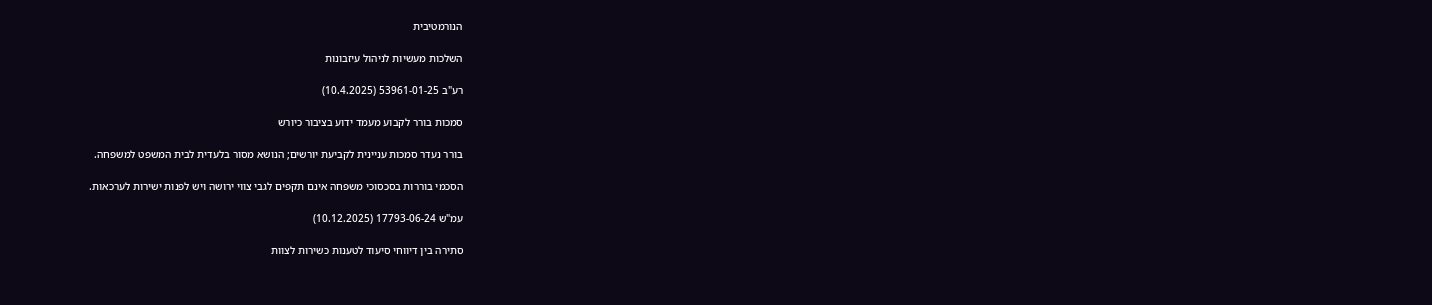הנורמטיבית

השלכות מעשיות לניהול עיזבונות

רע"ב 53961-01-25 (10.4.2025)

סמכות בורר לקבוע מעמד ידוע בציבור כיורש

בורר נעדר סמכות עניינית לקביעת יורשים; הנושא מסור בלעדית לבית המשפט למשפחה.

הסכמי בוררות בסכסוכי משפחה אינם תקפים לגבי צווי ירושה ויש לפנות ישירות לערכאות.

עמ"ש 17793-06-24 (10.12.2025)

סתירה בין דיווחי סיעוד לטענות כשירות לצוות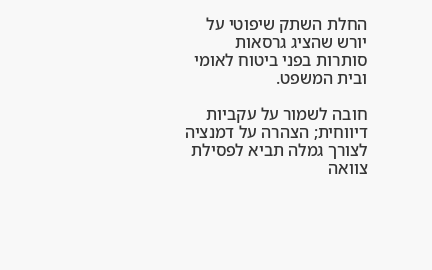החלת השתק שיפוטי על יורש שהציג גרסאות סותרות בפני ביטוח לאומי ובית המשפט.

חובה לשמור על עקביות דיווחית; הצהרה על דמנציה לצורך גמלה תביא לפסילת צוואה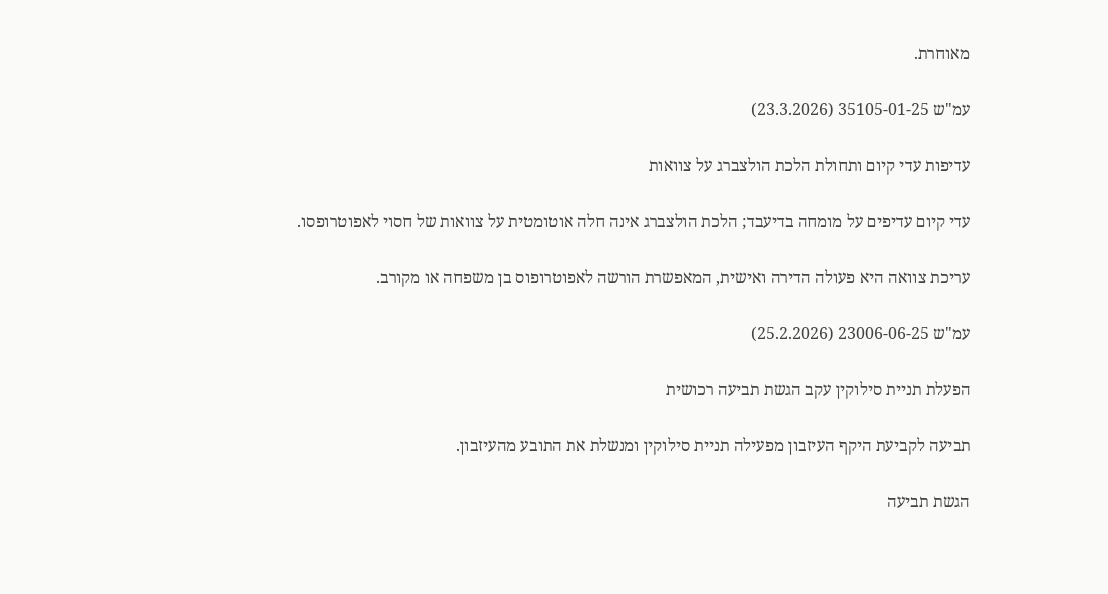מאוחרת.

עמ"ש 35105-01-25 (23.3.2026)

עדיפות עדי קיום ותחולת הלכת הולצברג על צוואות

עדי קיום עדיפים על מומחה בדיעבד; הלכת הולצברג אינה חלה אוטומטית על צוואות של חסוי לאפוטרופסו.

עריכת צוואה היא פעולה הדירה ואישית, המאפשרת הורשה לאפוטרופוס בן משפחה או מקורב.

עמ"ש 23006-06-25 (25.2.2026)

הפעלת תניית סילוקין עקב הגשת תביעה רכושית

תביעה לקביעת היקף העיזבון מפעילה תניית סילוקין ומנשלת את התובע מהעיזבון.

הגשת תביעה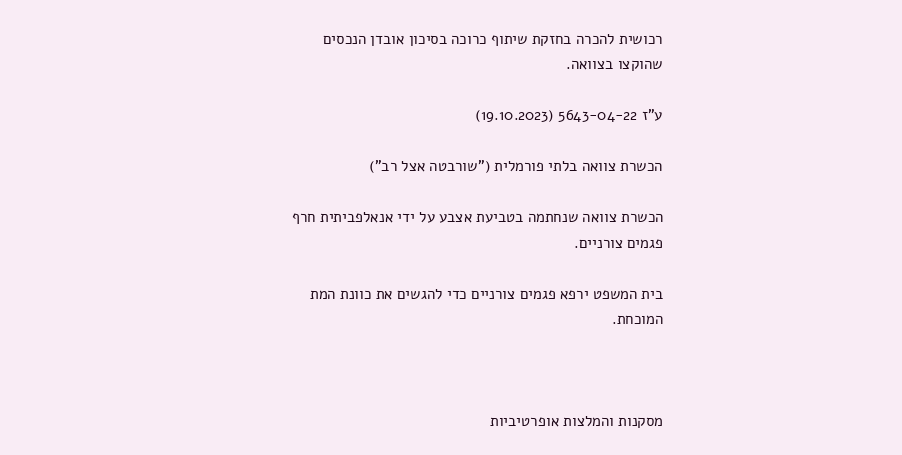רכושית להכרה בחזקת שיתוף כרוכה בסיכון אובדן הנכסים שהוקצו בצוואה.

ע"ז 5643-04-22 (19.10.2023)

הכשרת צוואה בלתי פורמלית ("שורבטה אצל רב")

הכשרת צוואה שנחתמה בטביעת אצבע על ידי אנאלפביתית חרף פגמים צורניים.

בית המשפט ירפא פגמים צורניים כדי להגשים את כוונת המת המוכחת.



מסקנות והמלצות אופרטיביות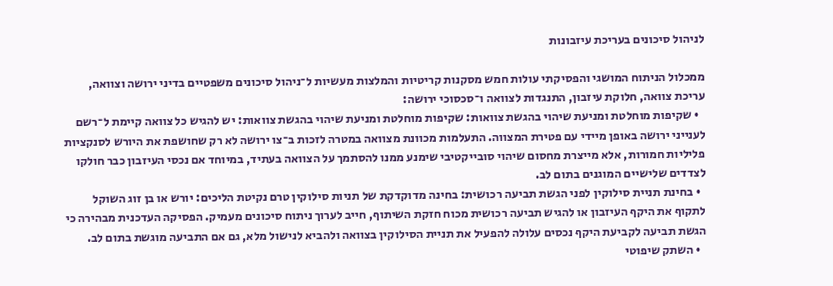לניהול סיכונים בעריכת עיזבונות

ממכלול הניתוח המושגי והפסיקתי עולות חמש מסקנות קריטיות והמלצות מעשיות ל־ניהול סיכונים משפטיים בדיני ירושה וצוואה, עריכת צוואה, חלוקת עיזבון, התנגדות לצוואה ו־סכסוכי ירושה:
  • שקיפות מוחלטת ומניעת שיהוי בהגשת צוואות: שקיפות מוחלטת ומניעת שיהוי בהגשת צוואות: יש להגיש כל צוואה קיימת ל־רשם לענייני ירושה באופן מיידי עם פטירת המצווה. התעלמות מכוונת מצוואה במטרה לזכות ב־צו ירושה לא רק שחושפת את היורש לסנקציות פליליות חמורות, אלא מייצרת מחסום שיהוי סובייקטיבי שימנע ממנו להסתמך על הצוואה בעתיד, במיוחד אם נכסי העיזבון כבר חולקו לצדדים שלישיים המוגנים בתום לב.
  • בחינת תניית סילוקין לפני הגשת תביעה רכושית: בחינה מדוקדקת של תניות סילוקין טרם נקיטת הליכים: יורש או בן זוג השוקל לתקוף את היקף העיזבון או להגיש תביעה רכושית מכוח חזקת השיתוף, חייב לערוך ניתוח סיכונים מעמיק. הפסיקה העדכנית מבהירה כי הגשת תביעה לקביעת היקף נכסים עלולה להפעיל את תניית הסילוקין בצוואה ולהביא לנישול מלא, גם אם התביעה מוגשת בתום לב.
  • השתק שיפוטי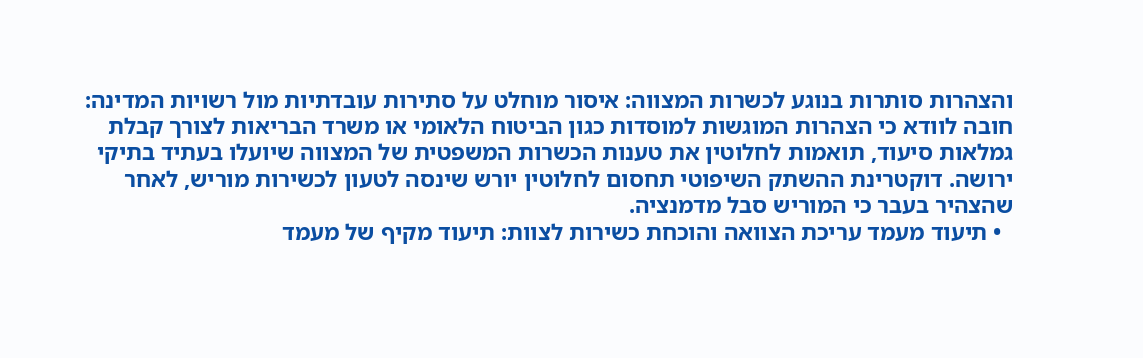והצהרות סותרות בנוגע לכשרות המצווה: איסור מוחלט על סתירות עובדתיות מול רשויות המדינה: חובה לוודא כי הצהרות המוגשות למוסדות כגון הביטוח הלאומי או משרד הבריאות לצורך קבלת גמלאות סיעוד, תואמות לחלוטין את טענות הכשרות המשפטית של המצווה שיועלו בעתיד בתיקי ירושה. דוקטרינת ההשתק השיפוטי תחסום לחלוטין יורש שינסה לטעון לכשירות מוריש, לאחר שהצהיר בעבר כי המוריש סבל מדמנציה.
  • תיעוד מעמד עריכת הצוואה והוכחת כשירות לצוות: תיעוד מקיף של מעמד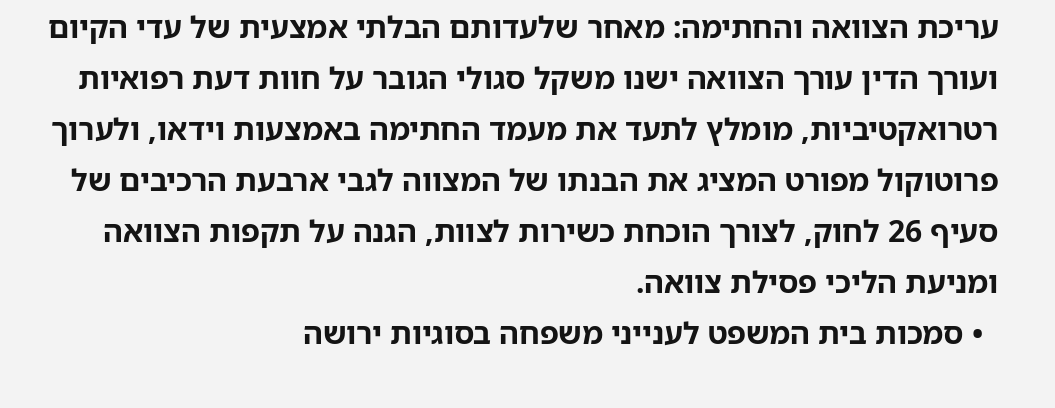עריכת הצוואה והחתימה: מאחר שלעדותם הבלתי אמצעית של עדי הקיום ועורך הדין עורך הצוואה ישנו משקל סגולי הגובר על חוות דעת רפואיות רטרואקטיביות, מומלץ לתעד את מעמד החתימה באמצעות וידאו, ולערוך פרוטוקול מפורט המציג את הבנתו של המצווה לגבי ארבעת הרכיבים של סעיף 26 לחוק, לצורך הוכחת כשירות לצוות, הגנה על תקפות הצוואה ומניעת הליכי פסילת צוואה.
  • סמכות בית המשפט לענייני משפחה בסוגיות ירושה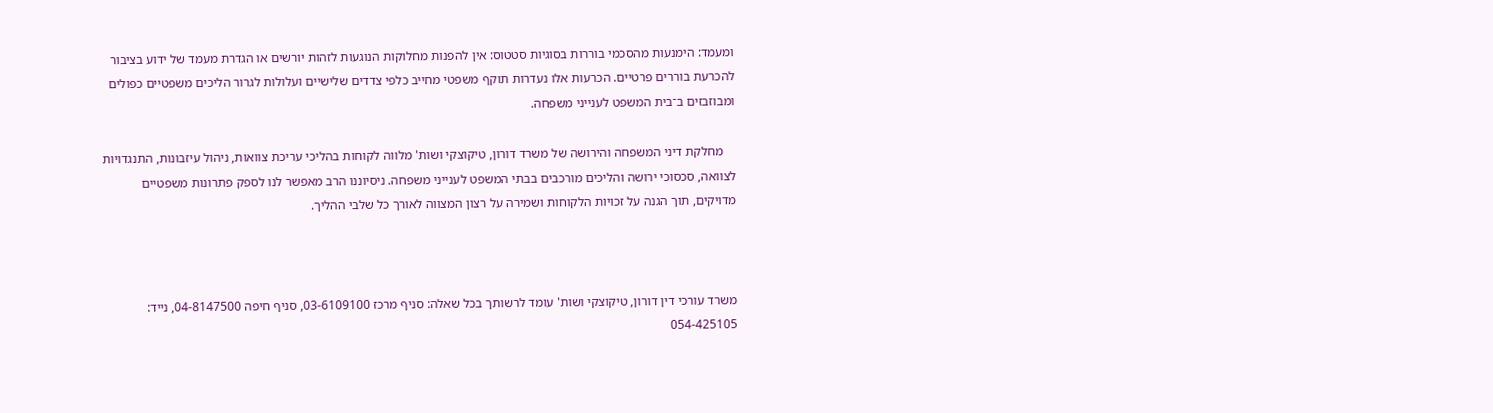ומעמד: הימנעות מהסכמי בוררות בסוגיות סטטוס: אין להפנות מחלוקות הנוגעות לזהות יורשים או הגדרת מעמד של ידוע בציבור להכרעת בוררים פרטיים. הכרעות אלו נעדרות תוקף משפטי מחייב כלפי צדדים שלישיים ועלולות לגרור הליכים משפטיים כפולים ומבוזבזים ב־בית המשפט לענייני משפחה.

    מחלקת דיני המשפחה והירושה של משרד דורון, טיקוצקי ושות' מלווה לקוחות בהליכי עריכת צוואות, ניהול עיזבונות, התנגדויות לצוואה, סכסוכי ירושה והליכים מורכבים בבתי המשפט לענייני משפחה. ניסיוננו הרב מאפשר לנו לספק פתרונות משפטיים מדויקים, תוך הגנה על זכויות הלקוחות ושמירה על רצון המצווה לאורך כל שלבי ההליך.



משרד עורכי דין דורון, טיקוצקי ושות' עומד לרשותך בכל שאלה: סניף מרכז 03-6109100, סניף חיפה 04-8147500, נייד: 054-425105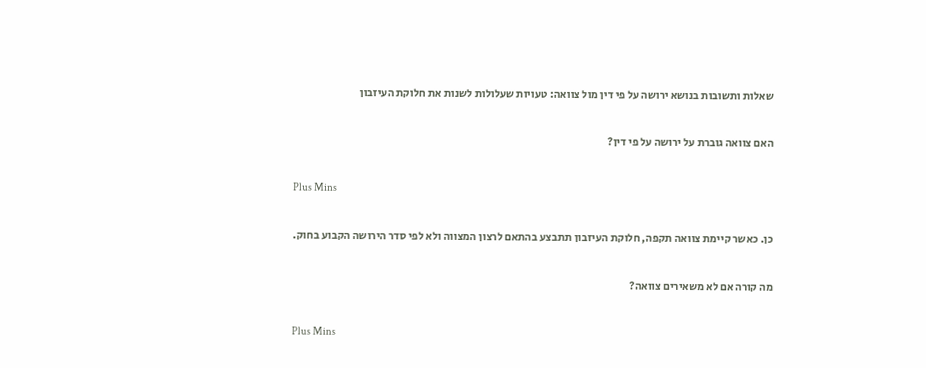שאלות ותשובות בנושא ירושה על פי דין מול צוואה: טעויות שעלולות לשנות את חלוקת העיזבון

האם צוואה גוברת על ירושה על פי דין?

Plus Mins

כן. כאשר קיימת צוואה תקפה, חלוקת העיזבון תתבצע בהתאם לרצון המצווה ולא לפי סדר הירושה הקבוע בחוק.

מה קורה אם לא משאירים צוואה?

Plus Mins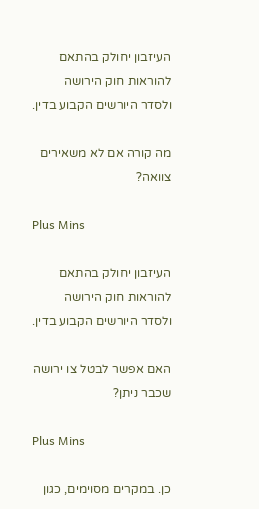העיזבון יחולק בהתאם להוראות חוק הירושה ולסדר היורשים הקבוע בדין.

מה קורה אם לא משאירים צוואה?

Plus Mins

העיזבון יחולק בהתאם להוראות חוק הירושה ולסדר היורשים הקבוע בדין.

האם אפשר לבטל צו ירושה שכבר ניתן?

Plus Mins

כן. במקרים מסוימים, כגון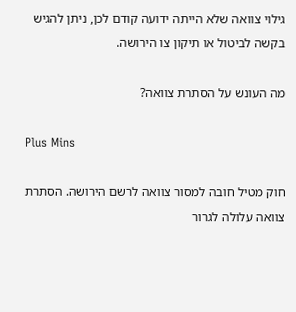גילוי צוואה שלא הייתה ידועה קודם לכן, ניתן להגיש בקשה לביטול או תיקון צו הירושה.

מה העונש על הסתרת צוואה?

Plus Mins

חוק מטיל חובה למסור צוואה לרשם הירושה. הסתרת צוואה עלולה לגרור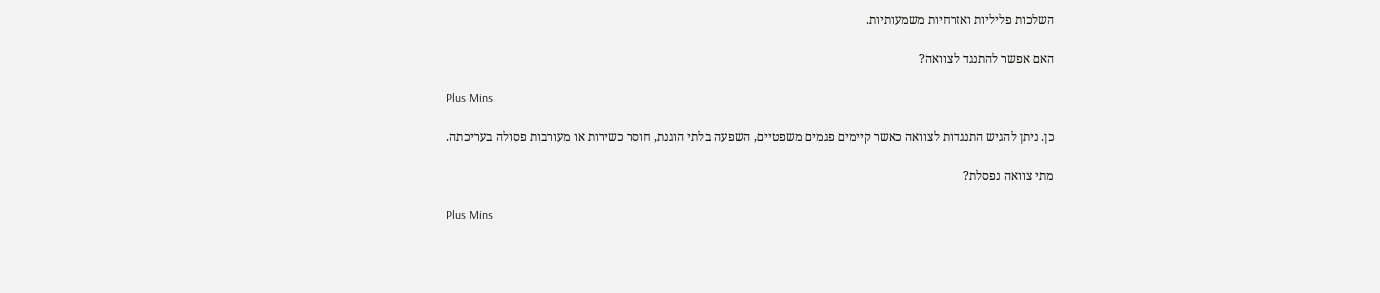השלכות פליליות ואזרחיות משמעותיות.

האם אפשר להתנגד לצוואה?

Plus Mins

כן. ניתן להגיש התנגדות לצוואה כאשר קיימים פגמים משפטיים, השפעה בלתי הוגנת, חוסר כשירות או מעורבות פסולה בעריכתה.

מתי צוואה נפסלת?

Plus Mins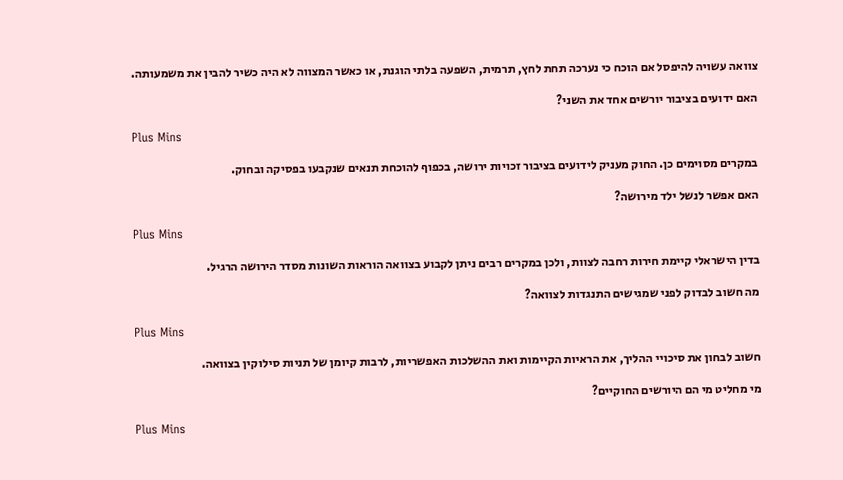צוואה עשויה להיפסל אם הוכח כי נערכה תחת לחץ, תרמית, השפעה בלתי הוגנת, או כאשר המצווה לא היה כשיר להבין את משמעותה.

האם ידועים בציבור יורשים אחד את השני?

Plus Mins

במקרים מסוימים כן. החוק מעניק לידועים בציבור זכויות ירושה, בכפוף להוכחת תנאים שנקבעו בפסיקה ובחוק.

האם אפשר לנשל ילד מירושה?

Plus Mins

בדין הישראלי קיימת חירות רחבה לצוות, ולכן במקרים רבים ניתן לקבוע בצוואה הוראות השונות מסדר הירושה הרגיל.

מה חשוב לבדוק לפני שמגישים התנגדות לצוואה?

Plus Mins

חשוב לבחון את סיכויי ההליך, את הראיות הקיימות ואת ההשלכות האפשריות, לרבות קיומן של תניות סילוקין בצוואה.

מי מחליט מי הם היורשים החוקיים?

Plus Mins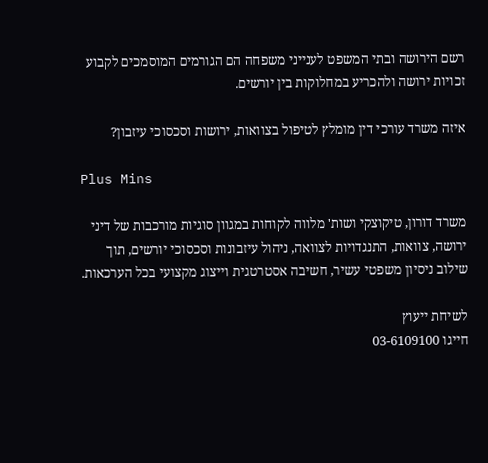רשם הירושה ובתי המשפט לענייני משפחה הם הגורמים המוסמכים לקבוע זכויות ירושה ולהכריע במחלוקות בין יורשים.

איזה משרד עורכי דין מומלץ לטיפול בצוואות, ירושות וסכסוכי עיזבון?

Plus Mins

משרד דורון, טיקוצקי ושות' מלווה לקוחות במגוון סוגיות מורכבות של דיני ירושה, צוואות, התנגדויות לצוואה, ניהול עיזבונות וסכסוכי יורשים, תוך שילוב ניסיון משפטי עשיר, חשיבה אסטרטגית וייצוג מקצועי בכל הערכאות.

לשיחת ייעוץ
חייגו 03-6109100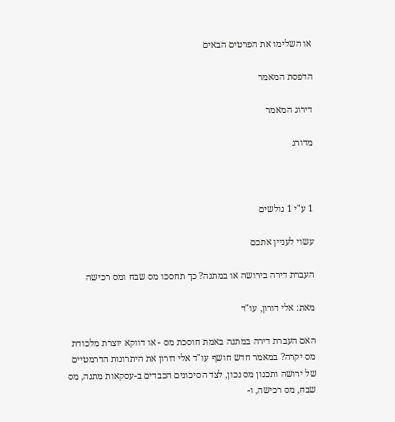או השלימו את הפרטים הבאים

הדפסת המאמר

דירוג המאמר

מדורג



1 ע"י 1 גולשים

עשוי לעניין אתכם

העברת דירה בירושה או במתנה? כך תחסכו מס שבח ומס רכישה

מאת: אלי דורון, עו"ד

האם העברת דירה במתנה באמת חוסכת מס - או דווקא יוצרת מלכודת מס יקרה? במאמר חדש חושף עו"ד אלי דורון את היתרונות הדרמטיים של ירושה ותכנון מס נכון, לצד הסיכונים הכבדים ב-עסקאות מתנה, מס שבח, מס רכישה, ו-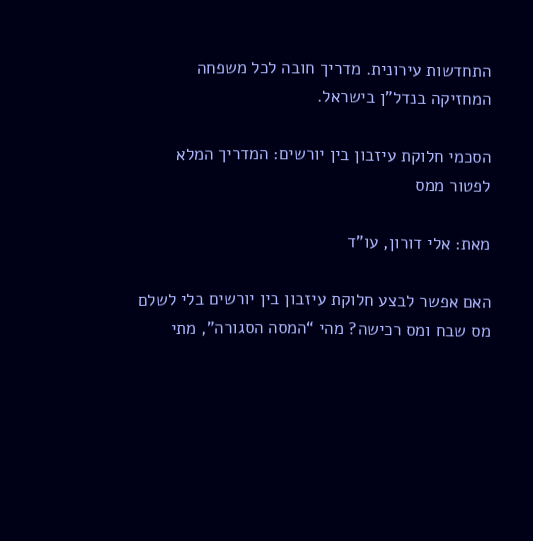התחדשות עירונית. מדריך חובה לכל משפחה המחזיקה בנדל"ן בישראל.

הסכמי חלוקת עיזבון בין יורשים: המדריך המלא לפטור ממס

מאת: אלי דורון, עו"ד

האם אפשר לבצע חלוקת עיזבון בין יורשים בלי לשלם מס שבח ומס רכישה? מהי “המסה הסגורה”, מתי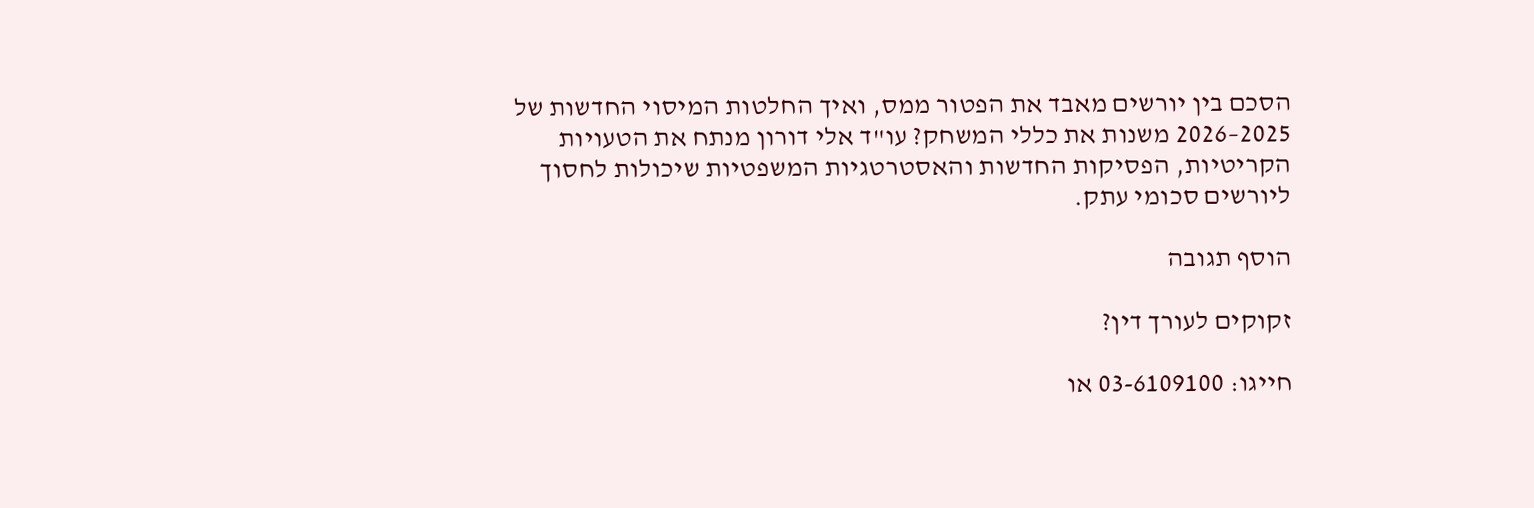הסכם בין יורשים מאבד את הפטור ממס, ואיך החלטות המיסוי החדשות של 2025–2026 משנות את כללי המשחק? עו"ד אלי דורון מנתח את הטעויות הקריטיות, הפסיקות החדשות והאסטרטגיות המשפטיות שיכולות לחסוך ליורשים סכומי עתק.

הוסף תגובה

זקוקים לעורך דין?

חייגו: 03-6109100 או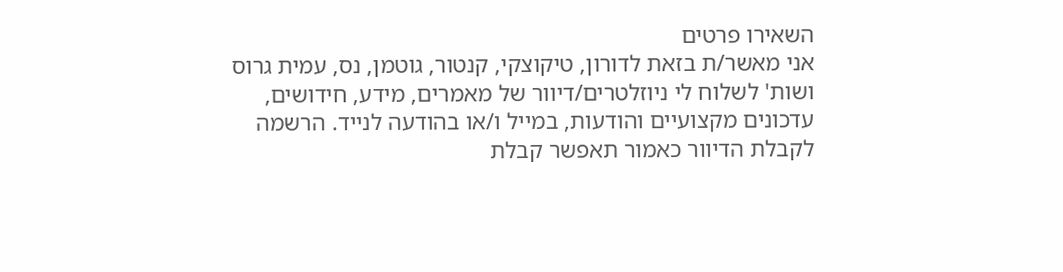השאירו פרטים
אני מאשר/ת בזאת לדורון, טיקוצקי, קנטור, גוטמן, נס, עמית גרוס ושות' לשלוח לי ניוזלטרים/דיוור של מאמרים, מידע, חידושים, עדכונים מקצועיים והודעות, במייל ו/או בהודעה לנייד. הרשמה לקבלת הדיוור כאמור תאפשר קבלת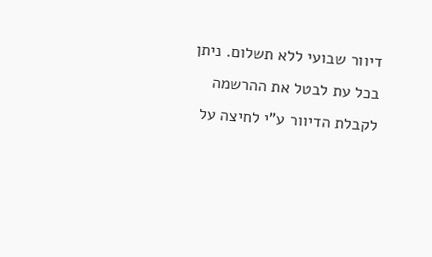דיוור שבועי ללא תשלום. ניתן בכל עת לבטל את ההרשמה לקבלת הדיוור ע"י לחיצה על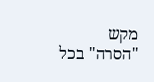מקש "הסרה" בכל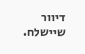דיוור שיישלח.